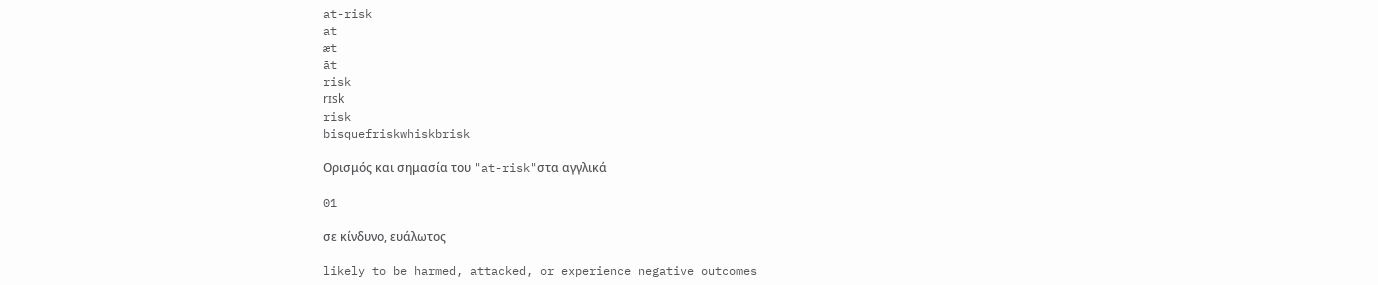at-risk
at
æt
āt
risk
rɪsk
risk
bisquefriskwhiskbrisk

Ορισμός και σημασία του "at-risk"στα αγγλικά

01

σε κίνδυνο, ευάλωτος

likely to be harmed, attacked, or experience negative outcomes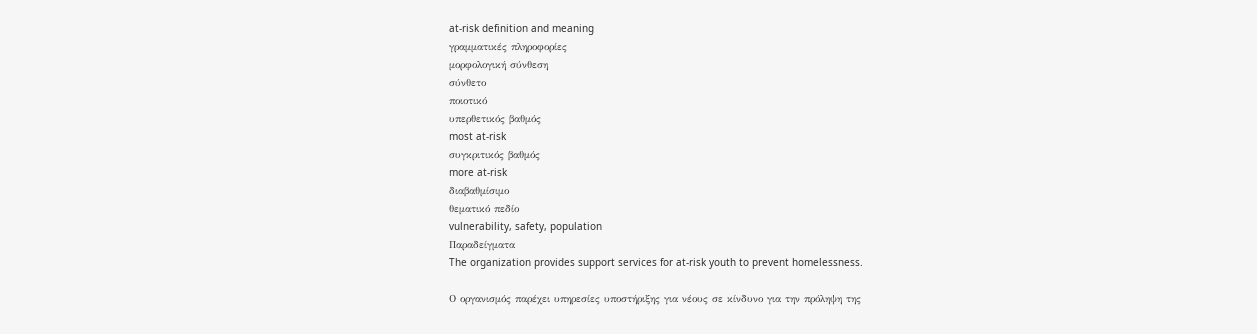at-risk definition and meaning
γραμματικές πληροφορίες
μορφολογική σύνθεση
σύνθετο
ποιοτικό
υπερθετικός βαθμός
most at-risk
συγκριτικός βαθμός
more at-risk
διαβαθμίσιμο
θεματικό πεδίο
vulnerability, safety, population
Παραδείγματα
The organization provides support services for at-risk youth to prevent homelessness.

Ο οργανισμός παρέχει υπηρεσίες υποστήριξης για νέους σε κίνδυνο για την πρόληψη της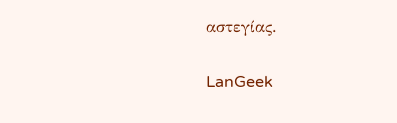αστεγίας.

LanGeek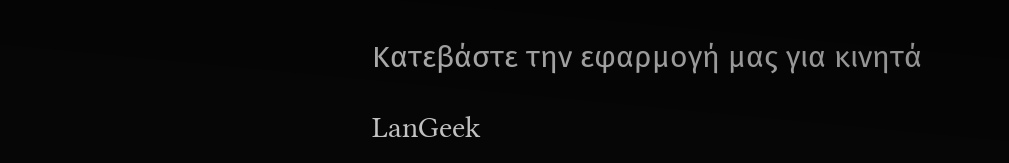Κατεβάστε την εφαρμογή μας για κινητά

LanGeek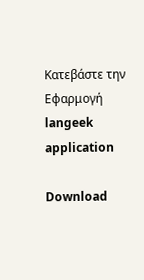Κατεβάστε την Εφαρμογή
langeek application

Download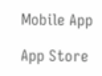Mobile App

App Store